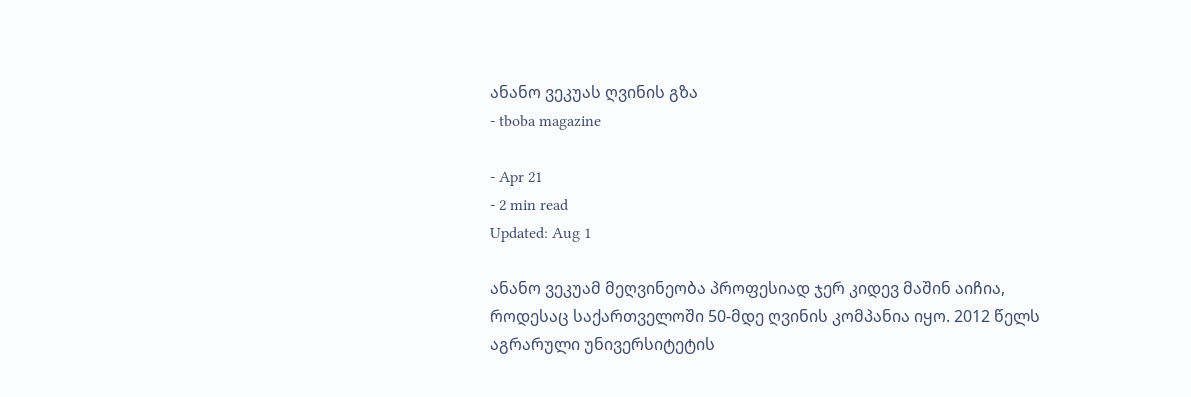ანანო ვეკუას ღვინის გზა
- tboba magazine

- Apr 21
- 2 min read
Updated: Aug 1

ანანო ვეკუამ მეღვინეობა პროფესიად ჯერ კიდევ მაშინ აიჩია, როდესაც საქართველოში 50-მდე ღვინის კომპანია იყო. 2012 წელს აგრარული უნივერსიტეტის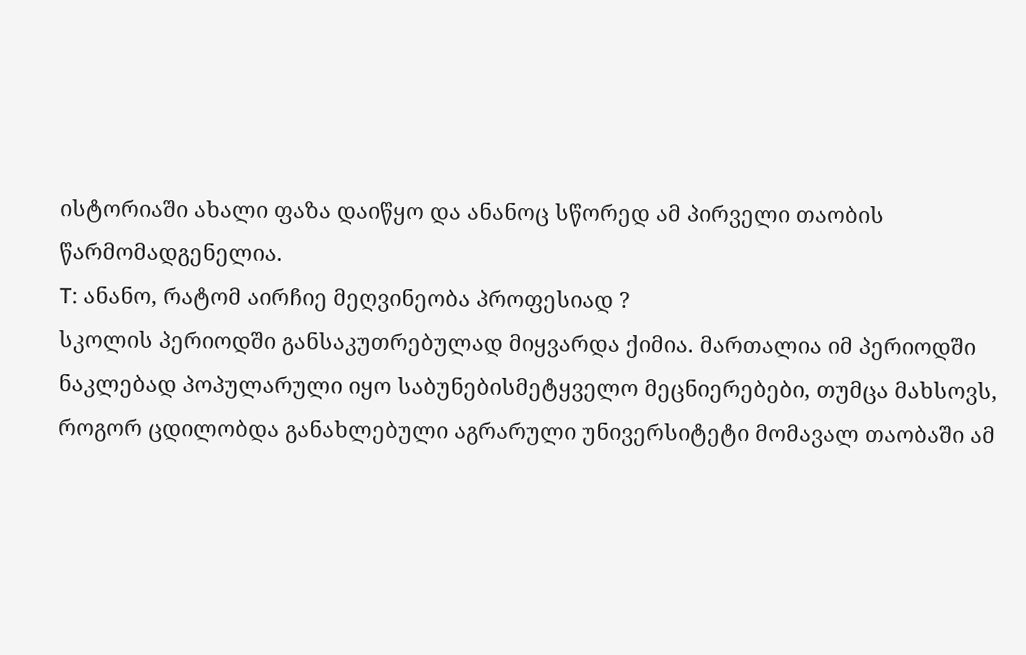ისტორიაში ახალი ფაზა დაიწყო და ანანოც სწორედ ამ პირველი თაობის წარმომადგენელია.
T: ანანო, რატომ აირჩიე მეღვინეობა პროფესიად ?
სკოლის პერიოდში განსაკუთრებულად მიყვარდა ქიმია. მართალია იმ პერიოდში ნაკლებად პოპულარული იყო საბუნებისმეტყველო მეცნიერებები, თუმცა მახსოვს, როგორ ცდილობდა განახლებული აგრარული უნივერსიტეტი მომავალ თაობაში ამ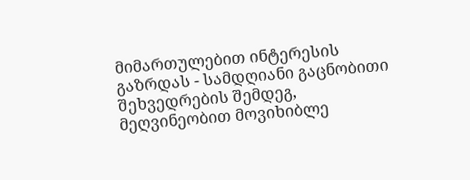მიმართულებით ინტერესის გაზრდას - სამდღიანი გაცნობითი შეხვედრების შემდეგ, მეღვინეობით მოვიხიბლე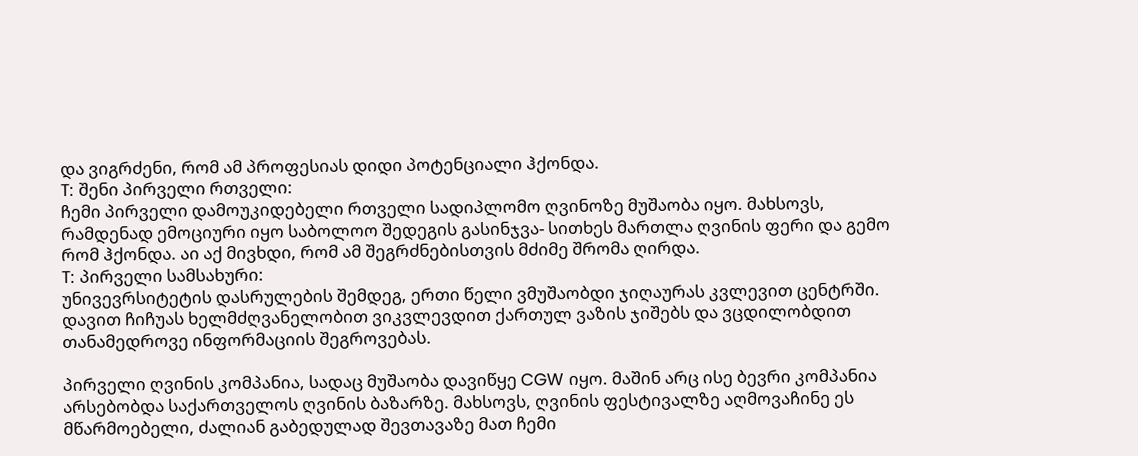და ვიგრძენი, რომ ამ პროფესიას დიდი პოტენციალი ჰქონდა.
T: შენი პირველი რთველი:
ჩემი პირველი დამოუკიდებელი რთველი სადიპლომო ღვინოზე მუშაობა იყო. მახსოვს, რამდენად ემოციური იყო საბოლოო შედეგის გასინჯვა- სითხეს მართლა ღვინის ფერი და გემო რომ ჰქონდა. აი აქ მივხდი, რომ ამ შეგრძნებისთვის მძიმე შრომა ღირდა.
T: პირველი სამსახური:
უნივევრსიტეტის დასრულების შემდეგ, ერთი წელი ვმუშაობდი ჯიღაურას კვლევით ცენტრში. დავით ჩიჩუას ხელმძღვანელობით ვიკვლევდით ქართულ ვაზის ჯიშებს და ვცდილობდით თანამედროვე ინფორმაციის შეგროვებას.

პირველი ღვინის კომპანია, სადაც მუშაობა დავიწყე CGW იყო. მაშინ არც ისე ბევრი კომპანია არსებობდა საქართველოს ღვინის ბაზარზე. მახსოვს, ღვინის ფესტივალზე აღმოვაჩინე ეს მწარმოებელი, ძალიან გაბედულად შევთავაზე მათ ჩემი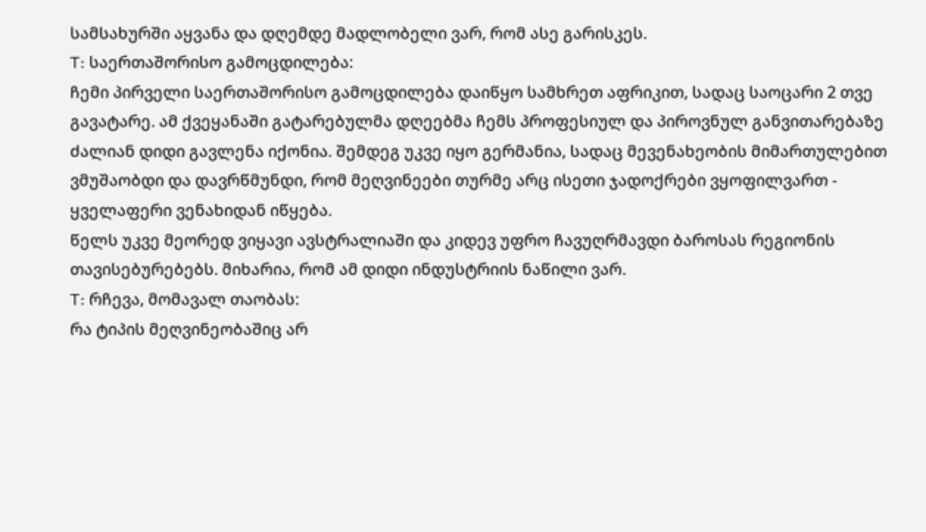სამსახურში აყვანა და დღემდე მადლობელი ვარ, რომ ასე გარისკეს.
T: საერთაშორისო გამოცდილება:
ჩემი პირველი საერთაშორისო გამოცდილება დაიწყო სამხრეთ აფრიკით, სადაც საოცარი 2 თვე გავატარე. ამ ქვეყანაში გატარებულმა დღეებმა ჩემს პროფესიულ და პიროვნულ განვითარებაზე ძალიან დიდი გავლენა იქონია. შემდეგ უკვე იყო გერმანია, სადაც მევენახეობის მიმართულებით ვმუშაობდი და დავრწმუნდი, რომ მეღვინეები თურმე არც ისეთი ჯადოქრები ვყოფილვართ - ყველაფერი ვენახიდან იწყება.
წელს უკვე მეორედ ვიყავი ავსტრალიაში და კიდევ უფრო ჩავუღრმავდი ბაროსას რეგიონის თავისებურებებს. მიხარია, რომ ამ დიდი ინდუსტრიის ნაწილი ვარ.
T: რჩევა, მომავალ თაობას:
რა ტიპის მეღვინეობაშიც არ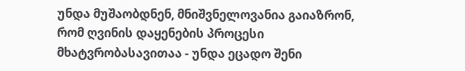უნდა მუშაობდნენ, მნიშვნელოვანია გაიაზრონ, რომ ღვინის დაყენების პროცესი მხატვრობასავითაა - უნდა ეცადო შენი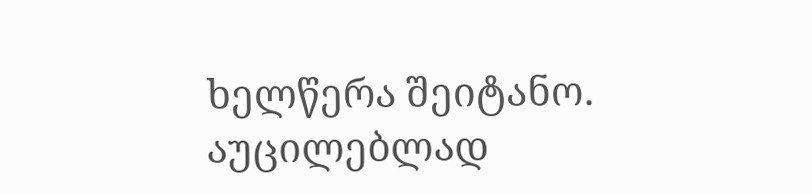ხელწერა შეიტანო.
აუცილებლად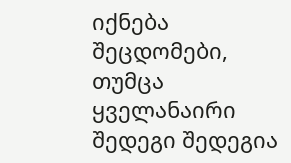იქნება შეცდომები, თუმცა ყველანაირი შედეგი შედეგია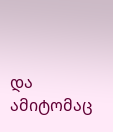და ამიტომაც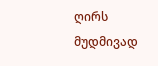ღირს მუდმივად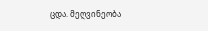ცდა. მეღვინეობა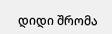დიდი შრომა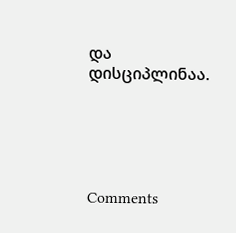და დისციპლინაა.





Comments